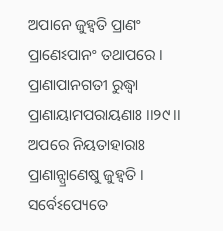ଅପାନେ ଜୁହ୍ୱତି ପ୍ରାଣଂ ପ୍ରାଣେଽପାନଂ ତଥାପରେ ।
ପ୍ରାଣାପାନଗତୀ ରୁଦ୍ଧ୍ୱା ପ୍ରାଣାୟାମପରାୟଣାଃ ।।୨୯।।
ଅପରେ ନିୟତାହାରାଃ ପ୍ରାଣାନ୍ପ୍ରାଣେଷୁ ଜୁହ୍ୱତି ।
ସର୍ବେଽପ୍ୟେତେ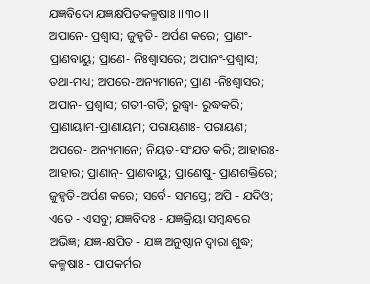ଯଜ୍ଞବିଦୋ ଯଜ୍ଞକ୍ଷପିତକଳ୍ମଷାଃ ।।୩୦।।
ଅପାନେ- ପ୍ରଶ୍ୱାସ; ଜୁହ୍ୱତି- ଅର୍ପଣ କରେ; ପ୍ରାଣଂ- ପ୍ରାଣବାୟୁ; ପ୍ରାଣେ- ନିଃଶ୍ୱାସରେ; ଅପାନଂ-ପ୍ରଶ୍ୱାସ; ତଥା-ମଧ୍ୟ; ଅପରେ-ଅନ୍ୟମାନେ; ପ୍ରାଣ -ନିଃଶ୍ୱାସର; ଅପାନ- ପ୍ରଶ୍ୱାସ; ଗତୀ-ଗତି; ରୁଦ୍ଧ୍ୱା- ରୁଦ୍ଧକରି; ପ୍ରାଣାୟାମ-ପ୍ରାଣାୟମ; ପରାୟଣାଃ- ପରାୟଣ; ଅପରେ- ଅନ୍ୟମାନେ; ନିୟତ-ସଂଯତ କରି; ଆହାରଃ- ଆହାର; ପ୍ରାଣାନ୍- ପ୍ରାଣବାୟୁ; ପ୍ରାଣେଷୁ- ପ୍ରାଣଶକ୍ତିରେ; ଜୁହ୍ୱତି-ଅର୍ପଣ କରେ; ସର୍ବେ- ସମସ୍ତେ; ଅପି - ଯଦିଓ; ଏତେ - ଏସବୁ; ଯଜ୍ଞବିଦଃ - ଯଜ୍ଞକ୍ରିୟା ସମ୍ବନ୍ଧରେ ଅଭିଜ୍ଞ; ଯଜ୍ଞ-କ୍ଷପିତ - ଯଜ୍ଞ ଅନୁଷ୍ଠାନ ଦ୍ୱାରା ଶୁଦ୍ଧ; କଳ୍ମଷାଃ - ପାପକର୍ମର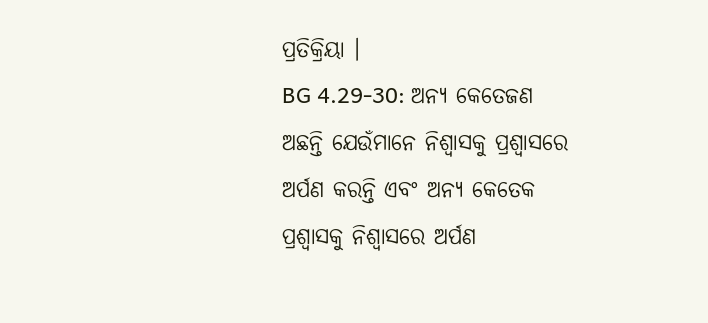ପ୍ରତିକ୍ରିୟା ।
BG 4.29-30: ଅନ୍ୟ କେତେଜଣ ଅଛନ୍ତି ଯେଉଁମାନେ ନିଶ୍ୱାସକୁ ପ୍ରଶ୍ୱାସରେ ଅର୍ପଣ କରନ୍ତି ଏବଂ ଅନ୍ୟ କେତେକ ପ୍ରଶ୍ୱାସକୁ ନିଶ୍ୱାସରେ ଅର୍ପଣ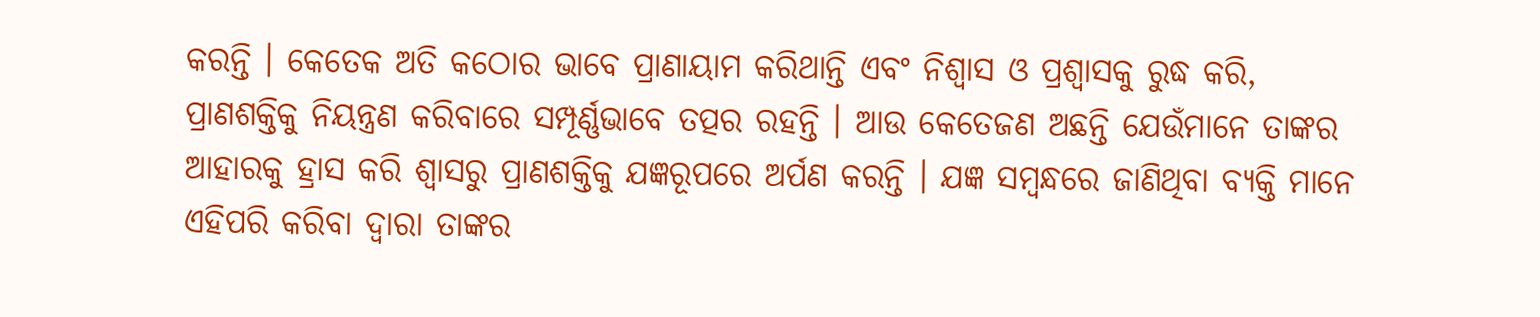କରନ୍ତି । କେତେକ ଅତି କଠୋର ଭାବେ ପ୍ରାଣାୟାମ କରିଥାନ୍ତି ଏବଂ ନିଶ୍ୱାସ ଓ ପ୍ରଶ୍ୱାସକୁ ରୁଦ୍ଧ କରି, ପ୍ରାଣଶକ୍ତିକୁ ନିୟନ୍ତ୍ରଣ କରିବାରେ ସମ୍ପୂର୍ଣ୍ଣଭାବେ ତତ୍ପର ରହନ୍ତି । ଆଉ କେତେଜଣ ଅଛନ୍ତି ଯେଉଁମାନେ ତାଙ୍କର ଆହାରକୁ ହ୍ରାସ କରି ଶ୍ୱାସରୁ ପ୍ରାଣଶକ୍ତିକୁ ଯଜ୍ଞରୂପରେ ଅର୍ପଣ କରନ୍ତି । ଯଜ୍ଞ ସମ୍ବନ୍ଧରେ ଜାଣିଥିବା ବ୍ୟକ୍ତି ମାନେ ଏହିପରି କରିବା ଦ୍ୱାରା ତାଙ୍କର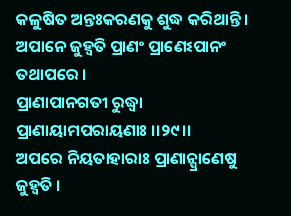କଳୁଷିତ ଅନ୍ତଃକରଣକୁ ଶୁଦ୍ଧ କରିଥାନ୍ତି ।
ଅପାନେ ଜୁହ୍ୱତି ପ୍ରାଣଂ ପ୍ରାଣେଽପାନଂ ତଥାପରେ ।
ପ୍ରାଣାପାନଗତୀ ରୁଦ୍ଧ୍ୱା ପ୍ରାଣାୟାମପରାୟଣାଃ ।।୨୯।।
ଅପରେ ନିୟତାହାରାଃ ପ୍ରାଣାନ୍ପ୍ରାଣେଷୁ ଜୁହ୍ୱତି ।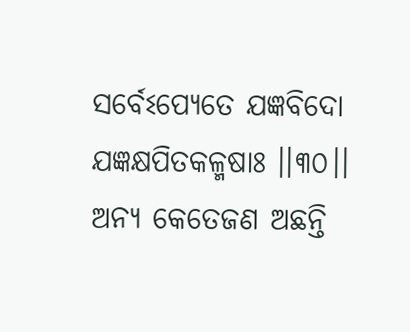ସର୍ବେଽପ୍ୟେତେ ଯଜ୍ଞବିଦୋ ଯଜ୍ଞକ୍ଷପିତକଳ୍ମଷାଃ ।।୩୦।।
ଅନ୍ୟ କେତେଜଣ ଅଛନ୍ତି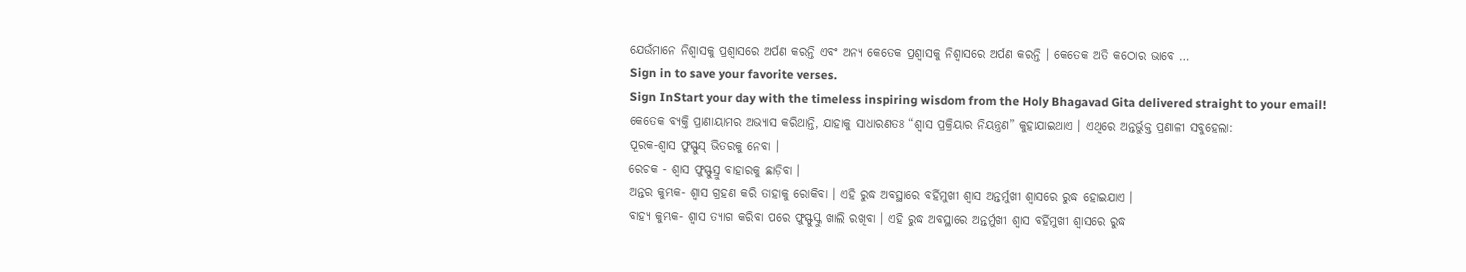ଯେଉଁମାନେ ନିଶ୍ୱାସକୁ ପ୍ରଶ୍ୱାସରେ ଅର୍ପଣ କରନ୍ତି ଏବଂ ଅନ୍ୟ କେତେକ ପ୍ରଶ୍ୱାସକୁ ନିଶ୍ୱାସରେ ଅର୍ପଣ କରନ୍ତି । କେତେକ ଅତି କଠୋର ଭାବେ …
Sign in to save your favorite verses.
Sign InStart your day with the timeless inspiring wisdom from the Holy Bhagavad Gita delivered straight to your email!
କେତେକ ବ୍ୟକ୍ତି ପ୍ରାଣାୟାମର ଅଭ୍ୟାସ କରିଥାନ୍ତି, ଯାହାକୁ ସାଧାରଣତଃ “ଶ୍ୱାସ ପ୍ରକ୍ରିୟାର ନିୟନ୍ତ୍ରଣ” କୁହାଯାଇଥାଏ । ଏଥିରେ ଅନ୍ତର୍ଭୁକ୍ତ ପ୍ରଣାଳୀ ସବୁହେଲା:
ପୂରକ-ଶ୍ୱାସ ଫୁସ୍ଫୁସ୍ ଭିତରକୁ ନେବା ।
ରେଚକ - ଶ୍ୱାସ ଫୁସ୍ଫୁସ୍ରୁ ବାହାରକୁ ଛାଡ଼ିବା ।
ଅନ୍ତର କୁମ୍ଭକ- ଶ୍ୱାସ ଗ୍ରହଣ କରି ତାହାକୁ ରୋକିବା । ଏହି ରୁଦ୍ଧ ଅବସ୍ଥାରେ ବର୍ହିମୁଖୀ ଶ୍ୱାସ ଅନ୍ତର୍ମୁଖୀ ଶ୍ୱାସରେ ରୁଦ୍ଧ ହୋଇଯାଏ ।
ବାହ୍ୟ କୁମ୍ଭକ- ଶ୍ୱାସ ତ୍ୟାଗ କରିବା ପରେ ଫୁସ୍ଫୁସ୍କୁ ଖାଲି ରଖିବା । ଏହି ରୁଦ୍ଧ ଅବସ୍ଥାରେ ଅନ୍ତର୍ମୁଖୀ ଶ୍ୱାସ ବର୍ହିମୁଖୀ ଶ୍ୱାସରେ ରୁଦ୍ଧ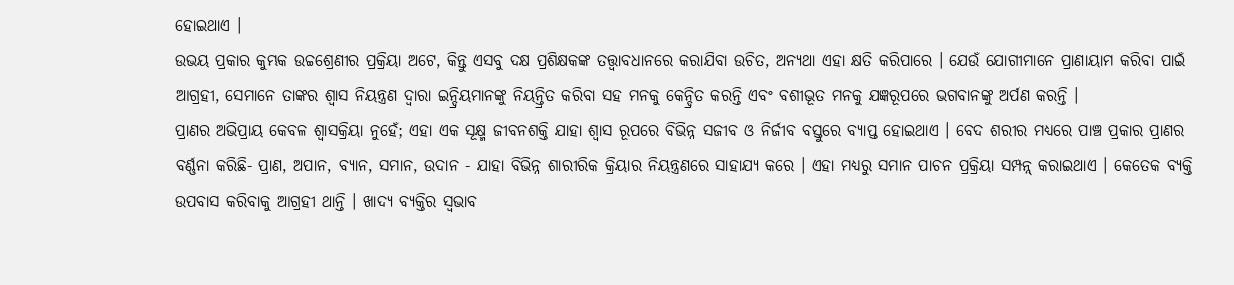ହୋଇଥାଏ ।
ଉଭୟ ପ୍ରକାର କୁମ୍ଭକ ଉଚ୍ଚଶ୍ରେଣୀର ପ୍ରକ୍ରିୟା ଅଟେ, କିନ୍ତୁ ଏସବୁ ଦକ୍ଷ ପ୍ରଶିକ୍ଷକଙ୍କ ତତ୍ତ୍ୱାବଧାନରେ କରାଯିବା ଉଚିତ, ଅନ୍ୟଥା ଏହା କ୍ଷତି କରିପାରେ । ଯେଉଁ ଯୋଗୀମାନେ ପ୍ରାଣାୟାମ କରିବା ପାଇଁ ଆଗ୍ରହୀ, ସେମାନେ ତାଙ୍କର ଶ୍ୱାସ ନିୟନ୍ତ୍ରଣ ଦ୍ୱାରା ଇନ୍ଦ୍ରିୟମାନଙ୍କୁ ନିୟନ୍ତ୍ରିତ କରିବା ସହ ମନକୁ କେନ୍ଦ୍ରିତ କରନ୍ତି ଏବଂ ବଶୀଭୂତ ମନକୁ ଯଜ୍ଞରୂପରେ ଭଗବାନଙ୍କୁ ଅର୍ପଣ କରନ୍ତି ।
ପ୍ରାଣର ଅଭିପ୍ରାୟ କେବଳ ଶ୍ୱାସକ୍ରିୟା ନୁହେଁ; ଏହା ଏକ ସୂକ୍ଷ୍ମ ଜୀବନଶକ୍ତି ଯାହା ଶ୍ୱାସ ରୂପରେ ବିଭିନ୍ନ ସଜୀବ ଓ ନିର୍ଜୀବ ବସ୍ତୁରେ ବ୍ୟାପ୍ତ ହୋଇଥାଏ । ବେଦ ଶରୀର ମଧ୍ୟରେ ପାଞ୍ଚ ପ୍ରକାର ପ୍ରାଣର ବର୍ଣ୍ଣନା କରିଛି- ପ୍ରାଣ, ଅପାନ, ବ୍ୟାନ, ସମାନ, ଉଦାନ - ଯାହା ବିଭିନ୍ନ ଶାରୀରିକ କ୍ରିୟାର ନିୟନ୍ତ୍ରଣରେ ସାହାଯ୍ୟ କରେ । ଏହା ମଧ୍ୟରୁ ସମାନ ପାଚନ ପ୍ରକ୍ରିୟା ସମ୍ପନ୍ନ୍ କରାଇଥାଏ । କେତେକ ବ୍ୟକ୍ତି ଉପବାସ କରିବାକୁ ଆଗ୍ରହୀ ଥାନ୍ତି । ଖାଦ୍ୟ ବ୍ୟକ୍ତିର ସ୍ୱଭାବ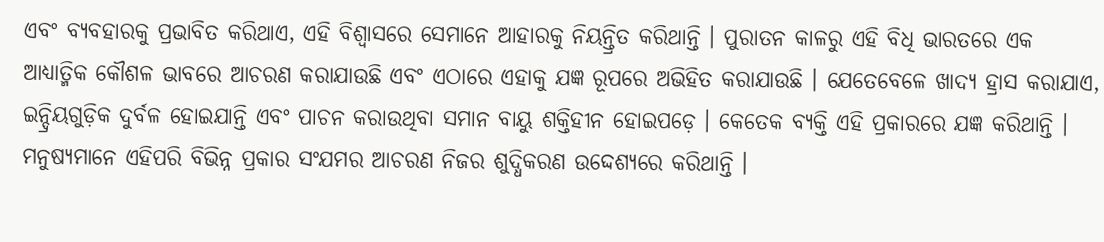ଏବଂ ବ୍ୟବହାରକୁ ପ୍ରଭାବିତ କରିଥାଏ, ଏହି ବିଶ୍ୱାସରେ ସେମାନେ ଆହାରକୁ ନିୟନ୍ତ୍ରିତ କରିଥାନ୍ତି । ପୁରାତନ କାଳରୁ ଏହି ବିଧି ଭାରତରେ ଏକ ଆଧ୍ୟାତ୍ମିକ କୌଶଳ ଭାବରେ ଆଚରଣ କରାଯାଉଛି ଏବଂ ଏଠାରେ ଏହାକୁ ଯଜ୍ଞ ରୂପରେ ଅଭିହିତ କରାଯାଉଛି । ଯେତେବେଳେ ଖାଦ୍ୟ ହ୍ରାସ କରାଯାଏ, ଇନ୍ଦ୍ରିୟଗୁଡ଼ିକ ଦୁର୍ବଳ ହୋଇଯାନ୍ତି ଏବଂ ପାଚନ କରାଉଥିବା ସମାନ ବାୟୁ ଶକ୍ତିହୀନ ହୋଇପଡ଼େ । କେତେକ ବ୍ୟକ୍ତି ଏହି ପ୍ରକାରରେ ଯଜ୍ଞ କରିଥାନ୍ତି ।
ମନୁଷ୍ୟମାନେ ଏହିପରି ବିଭିନ୍ନ ପ୍ରକାର ସଂଯମର ଆଚରଣ ନିଜର ଶୁଦ୍ଧିକରଣ ଉଦ୍ଦେଶ୍ୟରେ କରିଥାନ୍ତି ।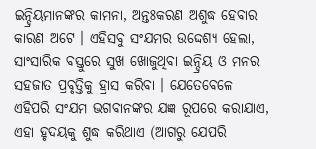ଇନ୍ଦ୍ରିୟମାନଙ୍କର କାମନା, ଅନ୍ତଃକରଣ ଅଶୁଦ୍ଧ ହେବାର କାରଣ ଅଟେ । ଏହିସବୁ ସଂଯମର ଉଦ୍ଦେଶ୍ୟ ହେଲା, ସାଂସାରିକ ବସ୍ତୁରେ ସୁଖ ଖୋଜୁଥିବା ଇନ୍ଦ୍ରିୟ ଓ ମନର ସହଜାତ ପ୍ରବୃତ୍ତିକୁ ହ୍ରାସ କରିବା । ଯେତେବେଳେ ଏହିପରି ସଂଯମ ଭଗବାନଙ୍କର ଯଜ୍ଞ ରୂପରେ କରାଯାଏ, ଏହା ହୃଦୟକୁ ଶୁଦ୍ଧ କରିଥାଏ (ଆଗରୁ ଯେପରି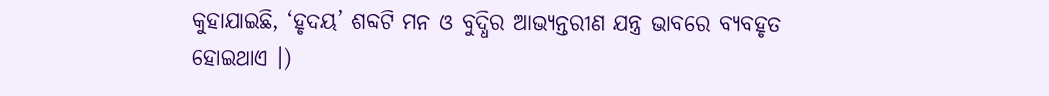କୁହାଯାଇଛି, ‘ହୃଦୟ’ ଶବ୍ଦଟି ମନ ଓ ବୁଦ୍ଧିର ଆଭ୍ୟନ୍ତରୀଣ ଯନ୍ତ୍ର ଭାବରେ ବ୍ୟବହୃତ ହୋଇଥାଏ ।)